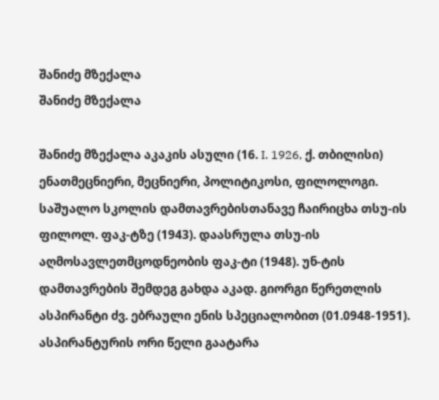შანიძე მზექალა
შანიძე მზექალა

შანიძე მზექალა აკაკის ასული (16. I. 1926, ქ. თბილისი) ენათმეცნიერი, მეცნიერი, პოლიტიკოსი, ფილოლოგი. საშუალო სკოლის დამთავრებისთანავე ჩაირიცხა თსუ-ის ფილოლ. ფაკ-ტზე (1943). დაასრულა თსუ-ის აღმოსავლეთმცოდნეობის ფაკ-ტი (1948). უნ-ტის დამთავრების შემდეგ გახდა აკად. გიორგი წერეთლის ასპირანტი ძვ. ებრაული ენის სპეციალობით (01.0948-1951). ასპირანტურის ორი წელი გაატარა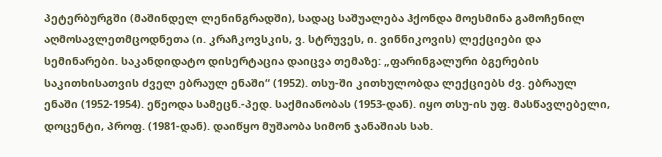პეტერბურგში (მაშინდელ ლენინგრადში), სადაც საშუალება ჰქონდა მოესმინა გამოჩენილ აღმოსავლეთმცოდნეთა (ი. კრაჩკოვსკის, ვ. სტრუვეს, ი. ვინნიკოვის) ლექციები და სემინარები. საკანდიდატო დისერტაცია დაიცვა თემაზე: „ფარინგალური ბგერების საკითხისათვის ძველ ებრაულ ენაში“ (1952). თსუ-ში კითხულობდა ლექციებს ძვ. ებრაულ ენაში (1952-1954). ეწეოდა სამეცნ.-პედ. საქმიანობას (1953-დან). იყო თსუ-ის უფ. მასწავლებელი, დოცენტი, პროფ. (1981-დან). დაიწყო მუშაობა სიმონ ჯანაშიას სახ.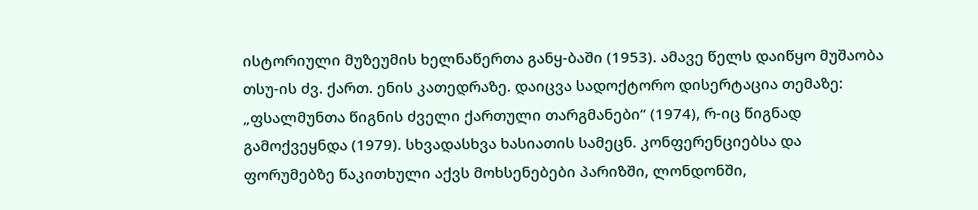ისტორიული მუზეუმის ხელნაწერთა განყ-ბაში (1953). ამავე წელს დაიწყო მუშაობა თსუ-ის ძვ. ქართ. ენის კათედრაზე. დაიცვა სადოქტორო დისერტაცია თემაზე: „ფსალმუნთა წიგნის ძველი ქართული თარგმანები“ (1974), რ-იც წიგნად გამოქვეყნდა (1979). სხვადასხვა ხასიათის სამეცნ. კონფერენციებსა და ფორუმებზე წაკითხული აქვს მოხსენებები პარიზში, ლონდონში,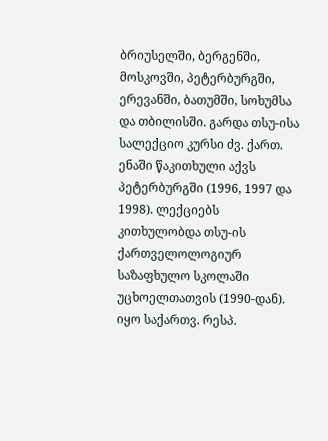ბრიუსელში, ბერგენში, მოსკოვში, პეტერბურგში, ერევანში, ბათუმში, სოხუმსა და თბილისში. გარდა თსუ-ისა სალექციო კურსი ძვ. ქართ. ენაში წაკითხული აქვს პეტერბურგში (1996, 1997 და 1998). ლექციებს კითხულობდა თსუ-ის ქართველოლოგიურ საზაფხულო სკოლაში უცხოელთათვის (1990-დან). იყო საქართვ. რესპ.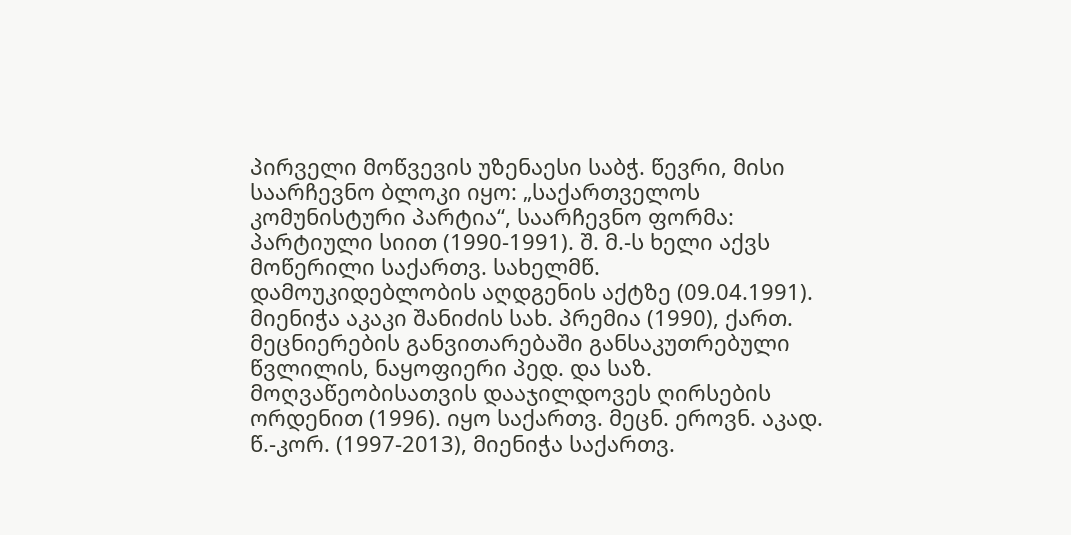პირველი მოწვევის უზენაესი საბჭ. წევრი, მისი საარჩევნო ბლოკი იყო: „საქართველოს კომუნისტური პარტია“, საარჩევნო ფორმა: პარტიული სიით (1990-1991). შ. მ.-ს ხელი აქვს მოწერილი საქართვ. სახელმწ. დამოუკიდებლობის აღდგენის აქტზე (09.04.1991). მიენიჭა აკაკი შანიძის სახ. პრემია (1990), ქართ. მეცნიერების განვითარებაში განსაკუთრებული წვლილის, ნაყოფიერი პედ. და საზ. მოღვაწეობისათვის დააჯილდოვეს ღირსების ორდენით (1996). იყო საქართვ. მეცნ. ეროვნ. აკად. წ.-კორ. (1997-2013), მიენიჭა საქართვ.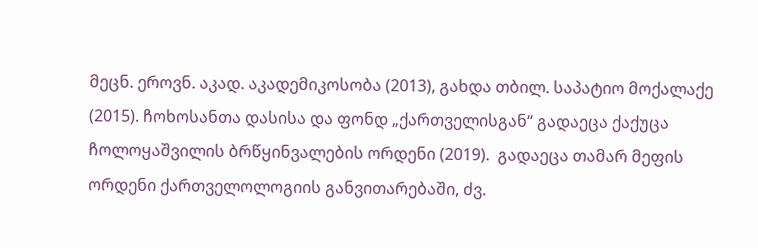მეცნ. ეროვნ. აკად. აკადემიკოსობა (2013), გახდა თბილ. საპატიო მოქალაქე (2015). ჩოხოსანთა დასისა და ფონდ „ქართველისგან“ გადაეცა ქაქუცა ჩოლოყაშვილის ბრწყინვალების ორდენი (2019).  გადაეცა თამარ მეფის ორდენი ქართველოლოგიის განვითარებაში, ძვ.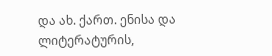და ახ. ქართ. ენისა და ლიტერატურის,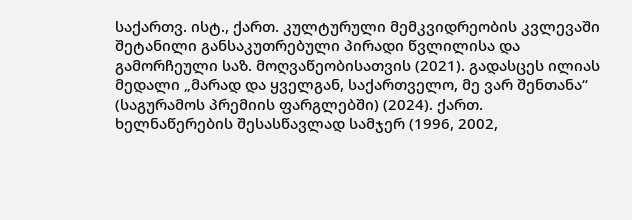საქართვ. ისტ., ქართ. კულტურული მემკვიდრეობის კვლევაში შეტანილი განსაკუთრებული პირადი წვლილისა და გამორჩეული საზ. მოღვაწეობისათვის (2021). გადასცეს ილიას მედალი „მარად და ყველგან, საქართველო, მე ვარ შენთანა“ (საგურამოს პრემიის ფარგლებში) (2024). ქართ. ხელნაწერების შესასწავლად სამჯერ (1996, 2002,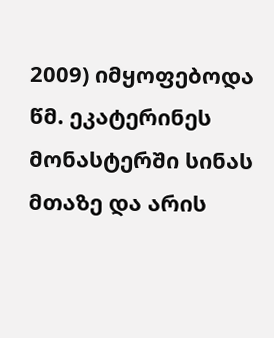2009) იმყოფებოდა წმ. ეკატერინეს მონასტერში სინას მთაზე და არის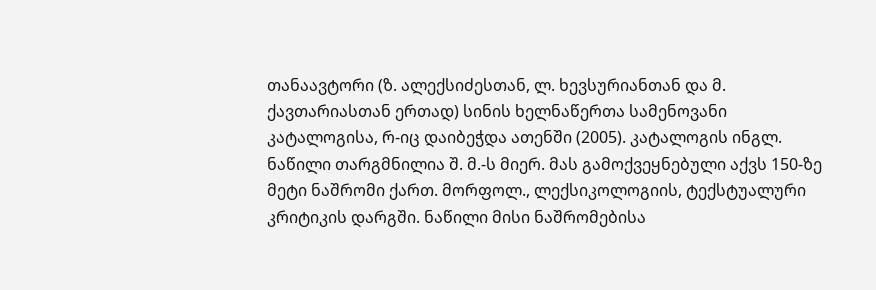თანაავტორი (ზ. ალექსიძესთან, ლ. ხევსურიანთან და მ. ქავთარიასთან ერთად) სინის ხელნაწერთა სამენოვანი კატალოგისა, რ-იც დაიბეჭდა ათენში (2005). კატალოგის ინგლ. ნაწილი თარგმნილია შ. მ.-ს მიერ. მას გამოქვეყნებული აქვს 150-ზე მეტი ნაშრომი ქართ. მორფოლ., ლექსიკოლოგიის, ტექსტუალური კრიტიკის დარგში. ნაწილი მისი ნაშრომებისა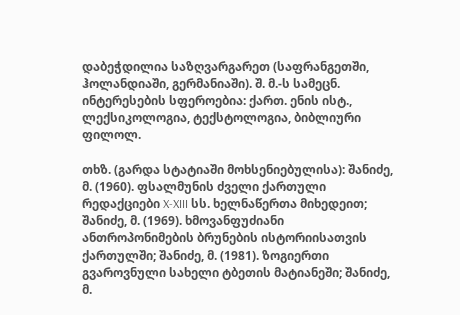დაბეჭდილია საზღვარგარეთ (საფრანგეთში, ჰოლანდიაში, გერმანიაში). შ. მ.-ს სამეცნ. ინტერესების სფეროებია: ქართ. ენის ისტ., ლექსიკოლოგია, ტექსტოლოგია, ბიბლიური ფილოლ.

თხზ. (გარდა სტატიაში მოხსენიებულისა): შანიძე, მ. (1960). ფსალმუნის ძველი ქართული რედაქციები X-XIII სს. ხელნაწერთა მიხედეით; შანიძე, მ. (1969). ხმოვანფუძიანი ანთროპონიმების ბრუნების ისტორიისათვის ქართულში; შანიძე, მ. (1981). ზოგიერთი გვაროვნული სახელი ტბეთის მატიანეში; შანიძე, მ.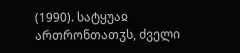(1990). სატყუაჲ ართრონთათჳს, ძველი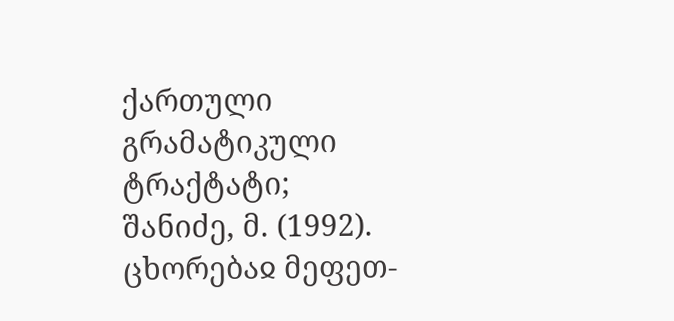ქართული გრამატიკული ტრაქტატი; შანიძე, მ. (1992). ცხორებაჲ მეფეთ-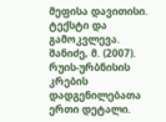მეფისა დავითისი. ტექსტი და გამოკვლევა. შანიძე, მ. (2007). რუის-ურბნისის კრების დადგენილებათა ერთი დეტალი.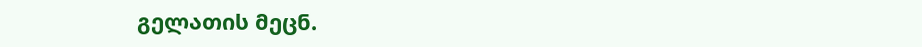გელათის მეცნ.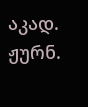აკად. ჟურნ.